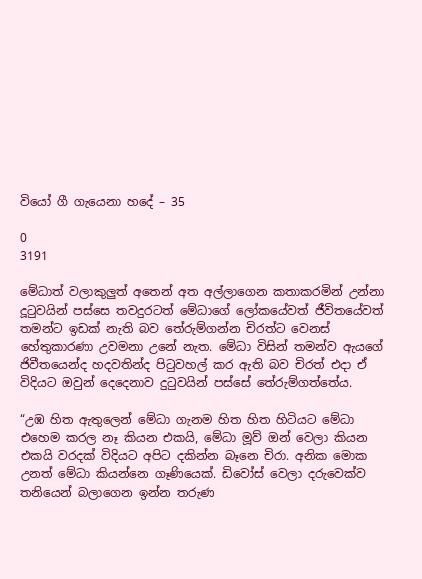වියෝ ගී ගැයෙනා හදේ – 35

0
3191

මේධාත් වලාකුලුත් අතෙන් අත අල්ලාගෙන කතාකරමින් උන්නා දූටුවයින් පස්සෙ තවදුරටත් මේධාගේ ලෝකයේවත් ජීවිතයේවත් තමන්ට ඉඩක් නැති බව තේරුම්ගන්න චිරත්ට වෙනස් හේතුකාරණා උවමනා උනේ නැත. මේධා විසින් තමන්ව ඇයගේ ජිවීතයෙන්ද හදවතින්ද පිටුවහල් කර ඇති බව චිරත් එදා ඒ විදියට ඔවුන් දෙදෙනාව දුටුවයින් පස්සේ තේරුම්ගත්තේය.

“උඹ හිත ඇතුලෙන් මේධා ගැනම හිත හිත හිටියට මේධා එහෙම කරල නෑ කියන එකයි, මේධා මූව් ඔන් වෙලා කියන එකයි වරදක් විදියට අපිට දකින්න බෑනෙ චිරා. අනික මොක උනත් මේධා කියන්නෙ ගෑණියෙක්. ඩිවෝස් වෙලා දරුවෙක්ව තනියෙන් බලාගෙන ඉන්න තරුණ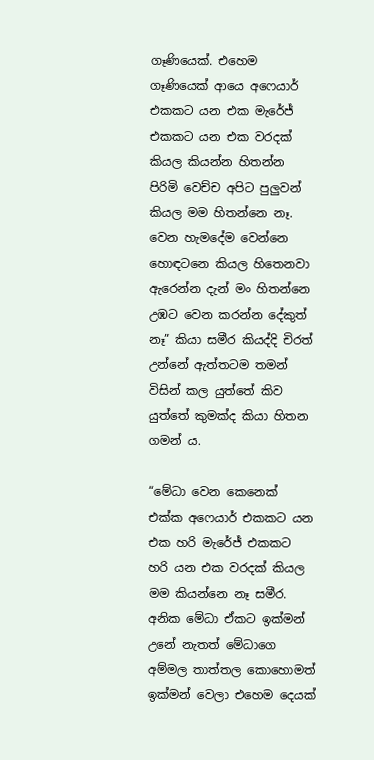ගෑණියෙක්. එහෙම ගෑණියෙක් ආයෙ අෆෙයාර් එකකට යන එක මැරේජ් එකකට යන එක වරදක් කියල කියන්න හිතන්න පිරිමි වෙච්ච අපිට පුලුවන් කියල මම හිතන්නෙ නෑ. වෙන හැමදේම වෙන්නෙ හොඳටනෙ කියල හිතෙනවා ඇරෙන්න දැන් මං හිතන්නෙ උඹට වෙන කරන්න දේකුත් නෑ” කියා සමීර කියද්දි චිරත් උන්නේ ඇත්තටම තමන් විසින් කල යුත්තේ කිව යුත්තේ කුමක්ද කියා හිතන ගමන් ය.

“මේධා වෙන කෙනෙක් එක්ක අෆෙයාර් එකකට යන එක හරි මැරේජ් එකකට හරි යන එක වරදක් කියල මම කියන්නෙ නෑ සමීර. අනික මේධා ඒකට ඉක්මන් උනේ නැතත් මේධාගෙ අම්මල තාත්තල කොහොමත් ඉක්මන් වෙලා එහෙම දෙයක්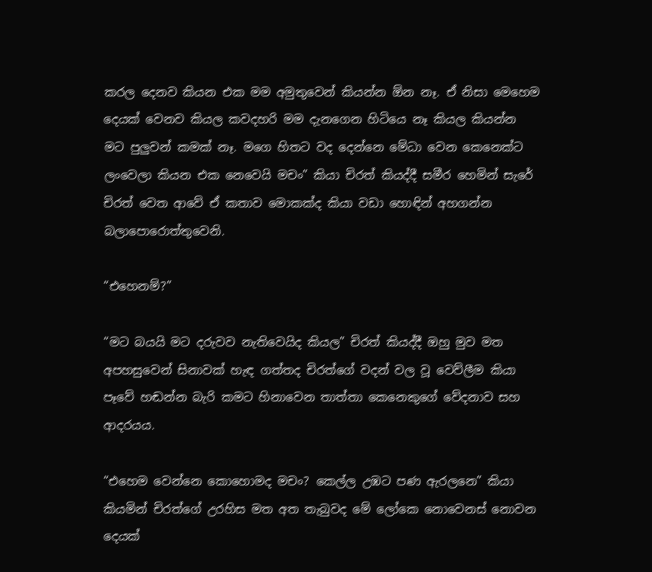කරල දෙනව කියන එක මම අමුතුවෙන් කියන්න ඕන නෑ. ඒ නිසා මෙහෙම දෙයක් වෙනව කියල කවදහරි මම දැනගෙන හිටියෙ නෑ කියල කියන්න මට පුලුවන් කමක් නෑ. මගෙ හිතට වද දෙන්නෙ මේධා වෙන කෙනෙක්ට ලංවෙලා කියන එක නෙවෙයි මචං” කියා චිරත් කියද්දී සමීර හෙමින් සැරේ චිරත් වෙත ආවේ ඒ කතාව මොකක්ද කියා වඩා හොඳින් අහගන්න බලාපොරොත්තුවෙනි.

“එහෙනම්?”

“මට බයයි මට දරුවව නැතිවෙයිද කියල” චිරත් කියද්දී ඔහු මුව මත අපහසුවෙන් සිනාවක් හැඳ ගත්තද චිරත්ගේ වදන් වල වූ වෙව්ලීම කියා පෑවේ හඬන්න බැරි කමට හිනාවෙන තාත්තා කෙනෙකුගේ වේදනාව සහ ආදරයය.

“එහෙම වෙන්නෙ කොහොමද මචං? කෙල්ල උඹට පණ ඇරලනෙ” කියා කියමින් චිරත්ගේ උරහිස මත අත තැබුවද මේ ලෝකෙ නොවෙනස් නොවන දෙයක්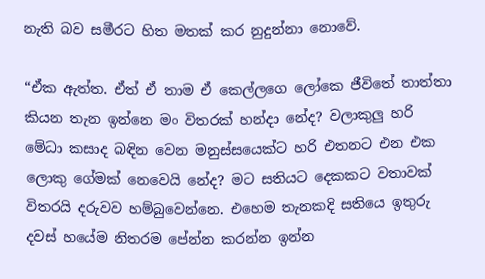නැති බව සමීරට හිත මතක් කර නුදුන්නා නොවේ.

“ඒක ඇත්ත. ඒත් ඒ තාම ඒ කෙල්ලගෙ ලෝකෙ ජීවිතේ තාත්තා කියන තැන ඉන්නෙ මං විතරක් හන්දා නේද? වලාකුලු හරි මේධා කසාද බඳින වෙන මනුස්සයෙක්ට හරි එතනට එන එක ලොකු ගේමක් නෙවෙයි නේද? මට සතියට දෙකකට වතාවක් විතරයි දරුවව හම්බුවෙන්නෙ. එහෙම තැනකදි සතියෙ ඉතුරු දවස් හයේම නිතරම පේන්න කරන්න ඉන්න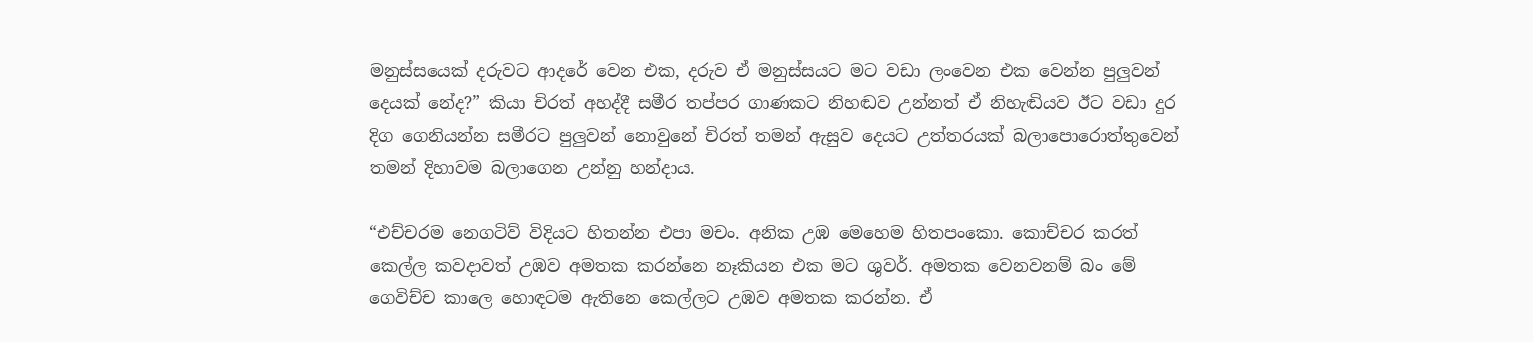මනුස්සයෙක් දරුවට ආදරේ වෙන එක, දරුව ඒ මනුස්සයට මට වඩා ලංවෙන එක වෙන්න පුලුවන් දෙයක් නේද?” කියා චිරත් අහද්දී සමීර තප්පර ගාණකට නිහඬව උන්නත් ඒ නිහැඬියව ඊට වඩා දුර දිග ගෙනියන්න සමීරට පුලුවන් නොවුනේ චිරත් තමන් ඇසුව දෙයට උත්තරයක් බලාපොරොත්තුවෙන් තමන් දිහාවම බලාගෙන උන්නු හන්දාය.

“එච්චරම නෙගටිව් විදියට හිතන්න එපා මචං. අනික උඹ මෙහෙම හිතපංකො. කොච්චර කරත් කෙල්ල කවදාවත් උඹව අමතක කරන්නෙ නෑකියන එක මට ශුවර්. අමතක වෙනවනම් බං මේ ගෙවිච්ච කාලෙ හොඳටම ඇතිනෙ කෙල්ලට උඹව අමතක කරන්න. ඒ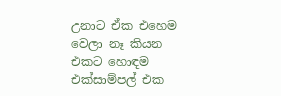උනාට ඒක එහෙම වෙලා නෑ කියන එකට හොඳම එක්සාම්පල් එක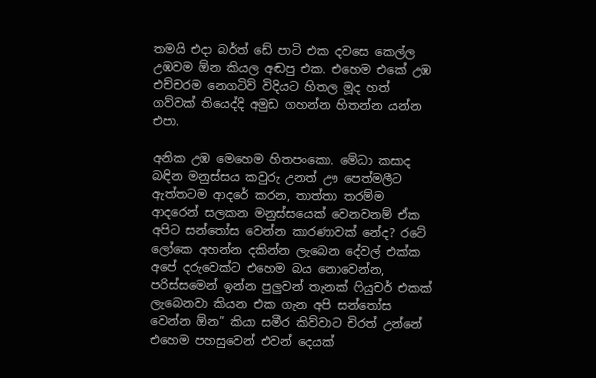තමයි එදා බර්ත් ඩේ පාටි එක දවසෙ කෙල්ල උඹවම ඕන කියල අඬපු එක. එහෙම එකේ උඹ එච්චරම නෙගටිව් විදියට හිතල මූද හත් ගව්වක් තියෙද්දි අමුඩ ගහන්න හිතන්න යන්න එපා.

අනික උඹ මෙහෙම හිතපංකො. මේධා කසාද බඳින මනුස්සය කවුරු උනත් ඌ පෙත්මලීට ඇත්තටම ආදරේ කරන, තාත්තා තරම්ම ආදරෙන් සලකන මනුස්සයෙක් වෙනවනම් ඒක අපිට සන්තෝස වෙන්න කාරණාවක් නේද? රටේ ලෝකෙ අහන්න දකින්න ලැබෙන දේවල් එක්ක අපේ දරුවෙක්ට එහෙම බය නොවෙන්න, පරිස්සමෙන් ඉන්න පුලුවන් තැනක් ෆියුචර් එකක් ලැබෙනවා කියන එක ගැන අපි සන්තෝස වෙන්න ඕන” කියා සමීර කිව්වාට චිරත් උන්නේ එහෙම පහසුවෙන් එවන් දෙයක්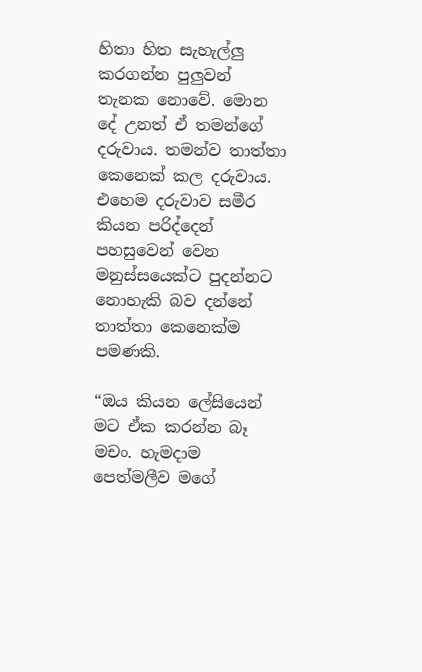හිතා හිත සැහැල්ලු කරගන්න පුලුවන් තැනක නොවේ. මොන දේ උනත් ඒ තමන්ගේ දරුවාය. තමන්ව තාත්තා කෙනෙක් කල දරුවාය. එහෙම දරුවාව සමීර කියන පරිද්දෙන් පහසුවෙන් වෙන මනුස්සයෙක්ට පුදන්නට නොහැකි බව දන්නේ තාත්තා කෙනෙක්ම පමණකි.

“ඔය කියන ලේසියෙන් මට ඒක කරන්න බෑ මචං. හැමදාම පෙත්මලීව මගේ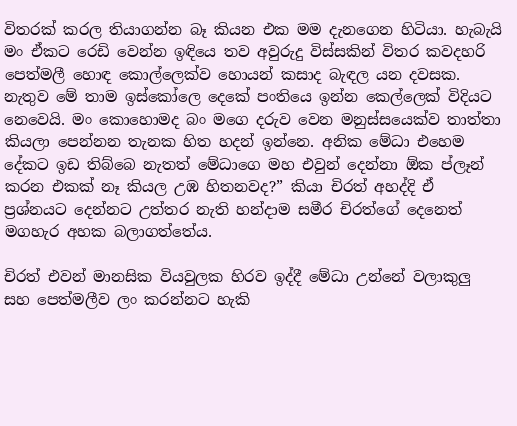විතරක් කරල තියාගන්න බෑ කියන එක මම දැනගෙන හිටියා. හැබැයි මං ඒකට රෙඩි වෙන්න ඉඳියෙ තව අවුරුදු විස්සකින් විතර කවදහරි පෙත්මලී හොඳ කොල්ලෙක්ව හොයන් කසාද බැඳල යන දවසක. නැතුව මේ තාම ඉස්කෝලෙ දෙකේ පංතියෙ ඉන්න කෙල්ලෙක් විදියට නෙවෙයි. මං කොහොමද බං මගෙ දරුව වෙන මනුස්සයෙක්ව තාත්තා කියලා පෙන්නන තැනක හිත හදන් ඉන්නෙ. අනික මේධා එහෙම දේකට ඉඩ තිබ්බෙ නැතත් මේධාගෙ මහ එවුන් දෙන්නා ඕක ප්ලෑන් කරන එකක් නෑ කියල උඹ හිතනවද?” කියා චිරත් අහද්දි ඒ ප්‍රශ්නයට දෙන්නට උත්තර නැති හන්දාම සමීර චිරත්ගේ දෙනෙත් මගහැර අහක බලාගත්තේය.

චිරත් එවන් මානසික වියවුලක හිරව ඉද්දී මේධා උන්නේ වලාකුලු සහ පෙත්මලීව ලං කරන්නට හැකි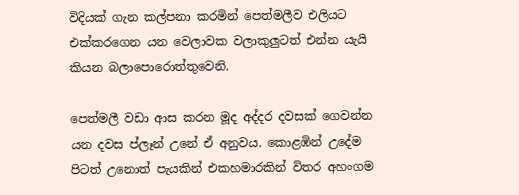විදියක් ගැන කල්පනා කරමින් පෙත්මලීව එලියට එක්කරගෙන යන වෙලාවක වලාකුලුටත් එන්න යැයි කියන බලාපොරොත්තුවෙනි.

පෙත්මලී වඩා ආස කරන මූද අද්දර දවසක් ගෙවන්න යන දවස ප්ලෑන් උනේ ඒ අනුවය. කොළඹින් උදේම පිටත් උනොත් පැයකින් එකහමාරකින් විතර අහංගම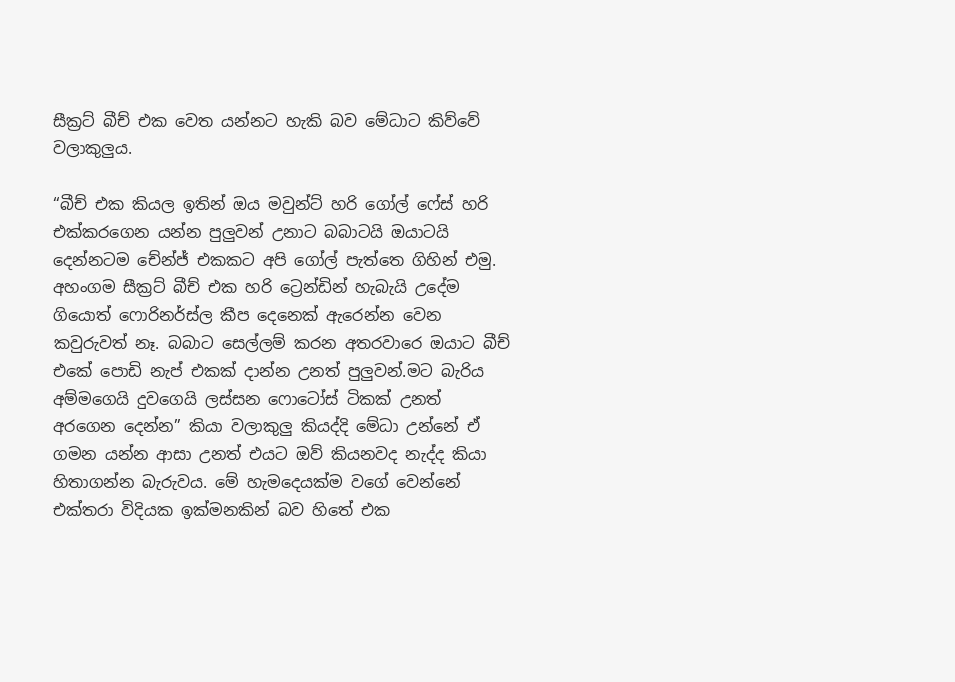සීක්‍රට් බීච් එක වෙත යන්නට හැකි බව මේධාට කිව්වේ වලාකුලුය.

“බීච් එක කියල ඉතින් ඔය මවුන්ට් හරි ගෝල් ෆේස් හරි එක්කරගෙන යන්න පුලුවන් උනාට බබාටයි ඔයාටයි දෙන්නටම චේන්ජ් එකකට අපි ගෝල් පැත්තෙ ගිහින් එමු. අහංගම සීක්‍රට් බීච් එක හරි ට්‍රෙන්ඩින් හැබැයි උදේම ගියොත් ෆොරිනර්ස්ල කීප දෙනෙක් ඇරෙන්න වෙන කවුරුවත් නෑ. බබාට සෙල්ලම් කරන අතරවාරෙ ඔයාට බීච් එකේ පොඩි නැප් එකක් දාන්න උනත් පුලුවන්.මට බැරිය අම්මගෙයි දුවගෙයි ලස්සන ෆොටෝස් ටිකක් උනත් අරගෙන දෙන්න” කියා වලාකුලු කියද්දි මේධා උන්නේ ඒ ගමන යන්න ආසා උනත් එයට ඔව් කියනවද නැද්ද කියා හිතාගන්න බැරුවය. මේ හැමදෙයක්ම වගේ වෙන්නේ එක්තරා විදියක ඉක්මනකින් බව හිතේ එක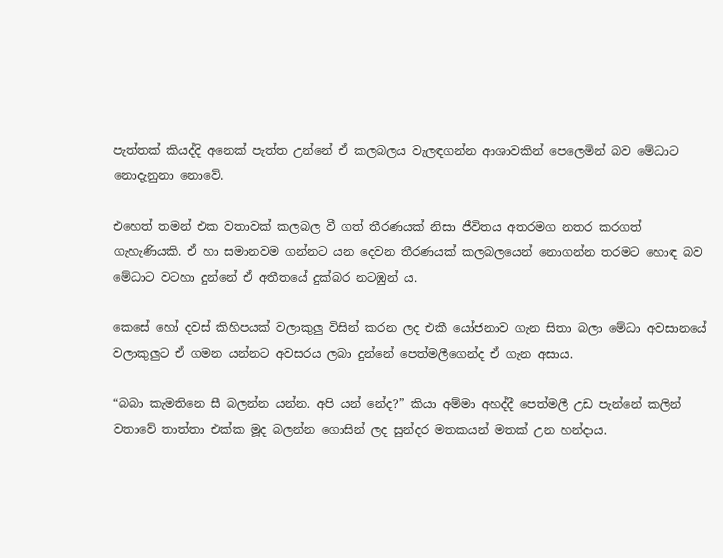පැත්තක් කියද්දි අනෙක් පැත්ත උන්නේ ඒ කලබලය වැලඳගන්න ආශාවකින් පෙලෙමින් බව මේධාට නොදැනුනා නොවේ.

එහෙත් තමන් එක වතාවක් කලබල වී ගත් තීරණයක් නිසා ජීවිතය අතරමග නතර කරගත් ගැහැණියකි. ඒ හා සමානවම ගන්නට යන දෙවන තීරණයක් කලබලයෙන් නොගන්න තරමට හොඳ බව මේධාට වටහා දුන්නේ ඒ අතීතයේ දුක්බර නටඹුන් ය.

කෙසේ හෝ දවස් කිහිපයක් වලාකුලු විසින් කරන ලද එකී යෝජනාව ගැන සිතා බලා මේධා අවසානයේ වලාකුලුට ඒ ගමන යන්නට අවසරය ලබා දුන්නේ පෙත්මලීගෙන්ද ඒ ගැන අසාය.

“බබා කැමතිනෙ සී බලන්න යන්න. අපි යන් නේද?” කියා අම්මා අහද්දී පෙත්මලී උඩ පැන්නේ කලින් වතාවේ තාත්තා එක්ක මූද බලන්න ගොසින් ලද සුන්දර මතකයන් මතක් උන හන්දාය.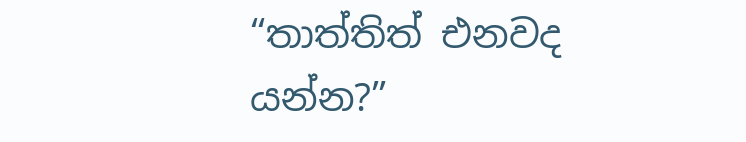“තාත්තිත් එනවද යන්න?”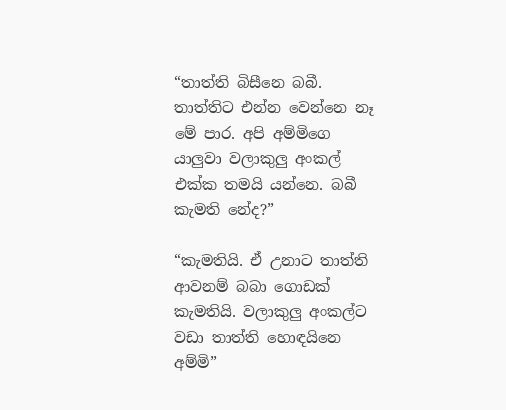“තාත්ති බිසීනෙ බබී. තාත්තිට එන්න වෙන්නෙ නෑ මේ පාර. අපි අම්මිගෙ යාලුවා වලාකුලු අංකල් එක්ක තමයි යන්නෙ. බබී කැමති නේද?”

“කැමතියි. ඒ උනාට තාත්ති ආවනම් බබා ගොඩක් කැමතියි. වලාකුලු අංකල්ට වඩා තාත්ති හොඳයිනෙ අම්මි”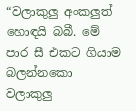“වලාකුලු අංකලුත් හොඳයි බබී. මේ පාර සී එකට ගියාම බලන්නකො වලාකුලු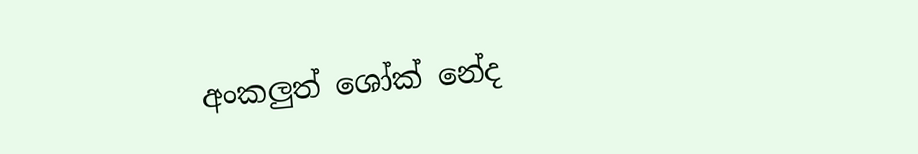අංකලුත් ශෝක් නේද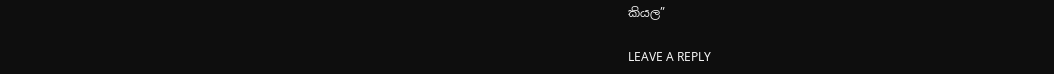කියල”

LEAVE A REPLY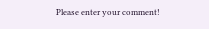Please enter your comment!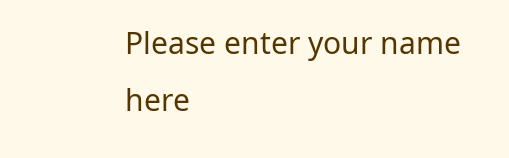Please enter your name here